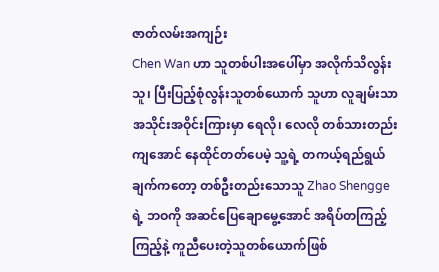ဇာတ်လမ်းအကျဉ်း
Chen Wan ဟာ သူတစ်ပါးအပေါ်မှာ အလိုက်သိလွန်းသူ၊ ပြီးပြည့်စုံလွန်းသူတစ်ယောက် သူဟာ လူချမ်းသာအသိုင်းအဝိုင်းကြားမှာ ရေလို၊ လေလို တစ်သားတည်းကျအောင် နေထိုင်တတ်ပေမဲ့ သူ့ရဲ့ တကယ့်ရည်ရွယ်ချက်ကတော့ တစ်ဦးတည်းသောသူ Zhao Shengge ရဲ့ ဘဝကို အဆင်ပြေချောမွေ့အောင် အရိပ်တကြည့်ကြည့်နဲ့ ကူညီပေးတဲ့သူတစ်ယောက်ဖြစ်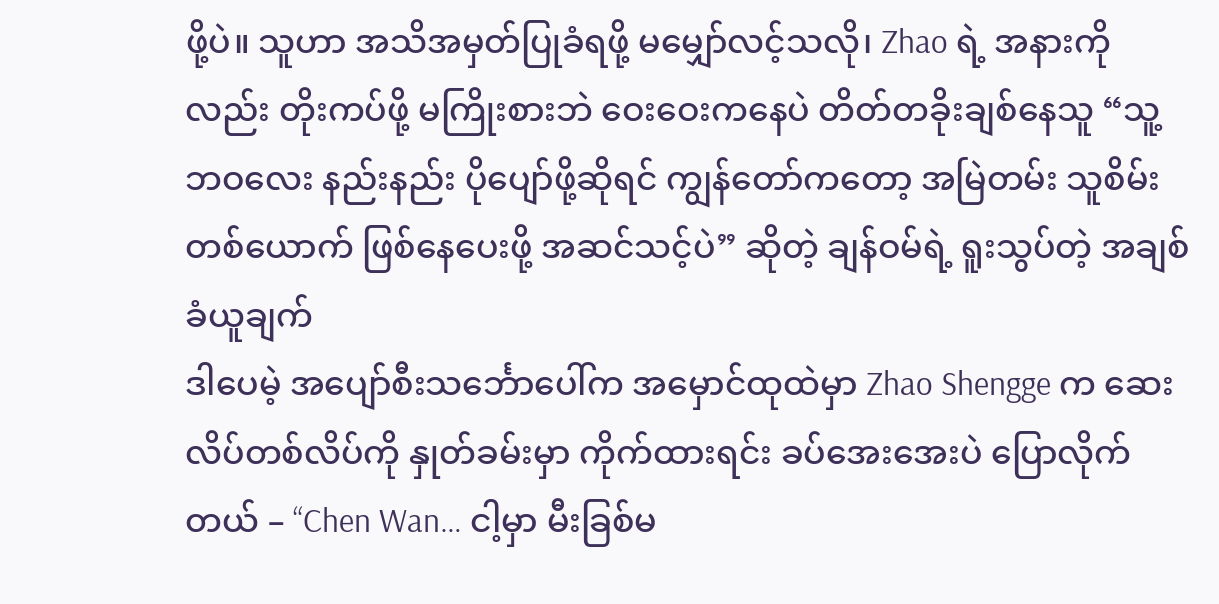ဖို့ပဲ။ သူဟာ အသိအမှတ်ပြုခံရဖို့ မမျှော်လင့်သလို၊ Zhao ရဲ့ အနားကိုလည်း တိုးကပ်ဖို့ မကြိုးစားဘဲ ဝေးဝေးကနေပဲ တိတ်တခိုးချစ်နေသူ “သူ့ဘဝလေး နည်းနည်း ပိုပျော်ဖို့ဆိုရင် ကျွန်တော်ကတော့ အမြဲတမ်း သူစိမ်းတစ်ယောက် ဖြစ်နေပေးဖို့ အဆင်သင့်ပဲ” ဆိုတဲ့ ချန်ဝမ်ရဲ့ ရူးသွပ်တဲ့ အချစ်ခံယူချက်
ဒါပေမဲ့ အပျော်စီးသင်္ဘောပေါ်က အမှောင်ထုထဲမှာ Zhao Shengge က ဆေးလိပ်တစ်လိပ်ကို နှုတ်ခမ်းမှာ ကိုက်ထားရင်း ခပ်အေးအေးပဲ ပြောလိုက်တယ် – “Chen Wan… ငါ့မှာ မီးခြစ်မ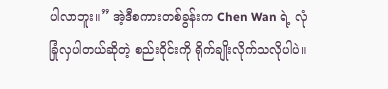ပါလာဘူး။” အဲ့ဒီစကားတစ်ခွန်းက Chen Wan ရဲ့ လုံခြုံလှပါတယ်ဆိုတဲ့ စည်းဝိုင်းကို ရိုက်ချိုးလိုက်သလိုပါပဲ။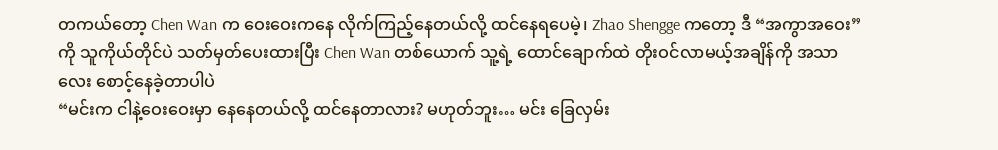တကယ်တော့ Chen Wan က ဝေးဝေးကနေ လိုက်ကြည့်နေတယ်လို့ ထင်နေရပေမဲ့၊ Zhao Shengge ကတော့ ဒီ “အကွာအဝေး” ကို သူကိုယ်တိုင်ပဲ သတ်မှတ်ပေးထားပြီး Chen Wan တစ်ယောက် သူ့ရဲ့ ထောင်ချောက်ထဲ တိုးဝင်လာမယ့်အချိန်ကို အသာလေး စောင့်နေခဲ့တာပါပဲ
“မင်းက ငါနဲ့ဝေးဝေးမှာ နေနေတယ်လို့ ထင်နေတာလား? မဟုတ်ဘူး… မင်း ခြေလှမ်း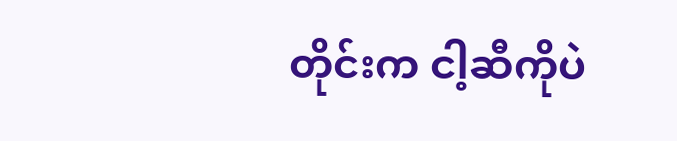တိုင်းက ငါ့ဆီကိုပဲ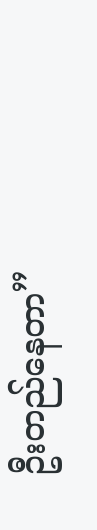ဦးတည်နေတာ”